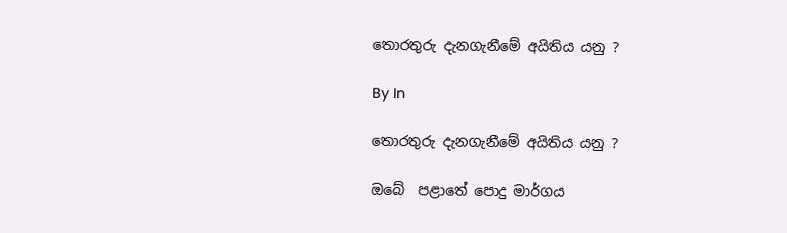තොරතුරු දැනගැනීමේ අයිතිය යනු ?

By In

තොරතුරු දැනගැනීමේ අයිතිය යනු ?

ඔබේ  පළාතේ පොදු මාර්ගය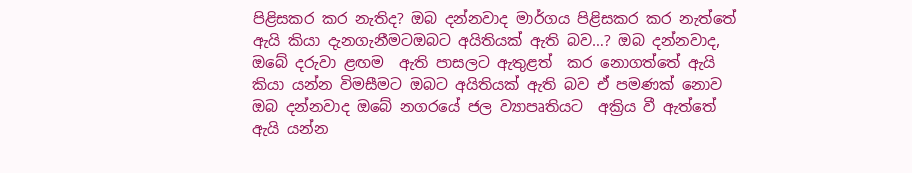පිළිසකර කර නැතිද? ඔබ දන්නවාද මාර්ගය පිළිසකර කර නැත්තේ ඇයි කියා දැනගැනීමටඔබට අයිතියක් ඇති බව…? ඔබ දන්නවාද, ඔබේ දරුවා ළඟම  ඇති පාසලට ඇතුළත්  කර නොගත්තේ ඇයි කියා යන්න විමසීමට ඔබට අයිතියක් ඇති බව ඒ පමණක් නොව ඔබ දන්නවාද ඔබේ නගරයේ ජල ව්‍යාපෘතියට  අක්‍රිය වී ඇත්තේ ඇයි යන්න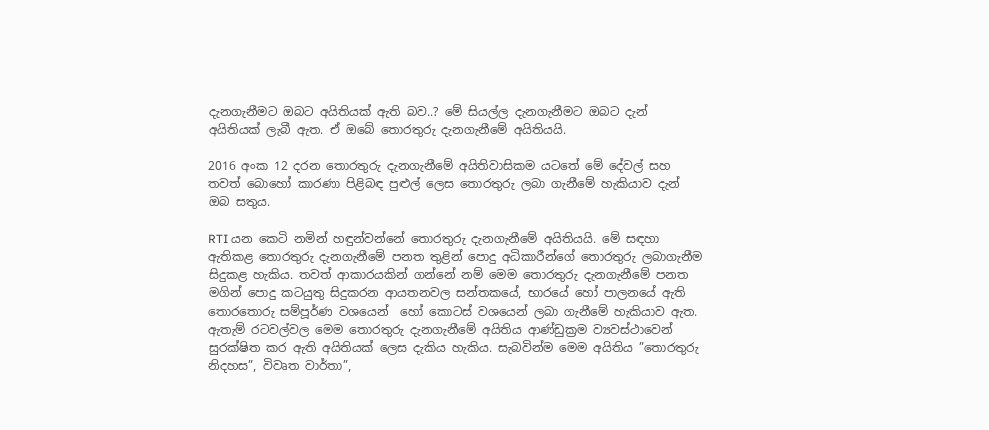දැනගැනීමට ඔබට අයිතියක් ඇති බව..? මේ සියල්ල දැනගැනීමට ඔබට දැන් අයිතියක් ලැබී ඇත. ඒ ඔබේ තොරතුරු දැනගැනීමේ අයිතියයි.

2016 අංක 12 දරන තොරතුරු දැනගැනීමේ අයිතිවාසිකම යටතේ මේ දේවල් සහ තවත් බොහෝ කාරණා පිළිබඳ පුළුල් ලෙස තොරතුරු ලබා ගැනීමේ හැකියාව දැන් ඔබ සතුය.

RTI යන කෙටි නමින් හඳුන්වන්නේ තොරතුරු දැනගැනීමේ අයිතියයි. මේ සඳහා ඇතිකළ තොරතුරු දැනගැනීමේ පනත තුළින් පොදු අධිකාරීන්ගේ තොරතුරු ලබාගැනීම සිදුකළ හැකිය. තවත් ආකාරයකින් ගන්නේ නම් මෙම තොරතුරු දැනගැනීමේ පනත මගින් පොදු කටයුතු සිදුකරන ආයතනවල සන්තකයේ, භාරයේ හෝ පාලනයේ ඇති තොරතොරු සම්පූර්ණ වශයෙන්  හෝ කොටස් වශයෙන් ලබා ගැනීමේ හැකියාව ඇත. ඇතැම් රටවල්වල මෙම තොරතුරු දැනගැනීමේ අයිතිය ආණ්ඩුක්‍රම ව්‍යවස්ථාවෙන් සුරක්ෂිත කර ඇති අයිතියක් ලෙස දැකිය හැකිය. සැබවින්ම මෙම අයිතිය ”තොරතුරු නිදහස”, විවෘත වාර්තා”,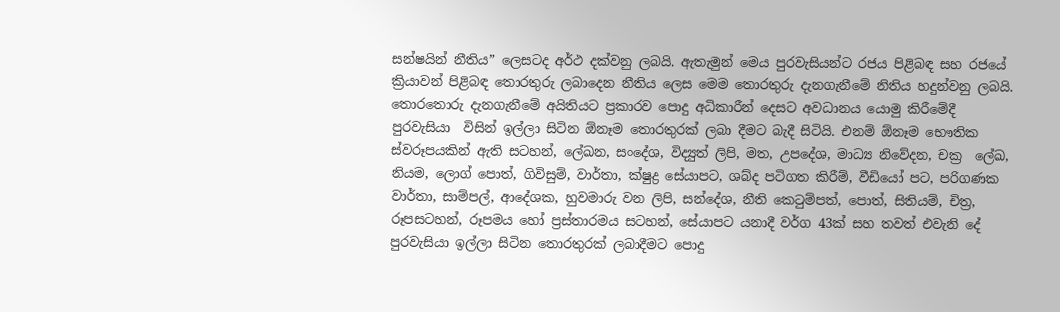සන්ෂයින් නීතිය” ලෙසටද අර්ථ දක්වනු ලබයි. ඇතැමුන් මෙය පුරවැසියන්ට රජය පිළිබඳ සහ රජයේ ක්‍රියාවන් පිළිබඳ තොරතුරු ලබාදෙන නීතිය ලෙස මෙම තොරතුරු දැනගැනීමේ නිතිය හදුන්වනු ලබයි. තොරතොරු දැනගැනීමේ අයිතියට ප්‍රකාරව පොදු අධිකාරීන් දෙසට අවධානය යොමු කිරීමේදී පුරවැසියා  විසින් ඉල්ලා සිටින ඕනෑම තොරතුරක් ලබා දීමට බැදී සිටියි. එනම් ඕනෑම භෞතික ස්වරූපයකින් ඇති සටහන්, ලේඛන, සංදේශ, විද්‍යුත් ලිපි, මත, උපදේශ, මාධ්‍ය නිවේදන, චක්‍ර  ලේඛ, නියම, ලොග් පොත්, ගිවිසුම්, වාර්තා, ක්ෂුද්‍ර සේයාපට, ශබ්ද පටිගත කිරීම්, වීඩියෝ පට, පරිගණක වාර්තා, සාම්පල්, ආදේශක, හුවමාරු වන ලිපි, සන්දේශ, නීති කෙටුම්පත්, පොත්, සිතියම්, චිත්‍ර, රූපසටහන්, රූපමය හෝ ප්‍රස්තාරමය සටහන්, සේයාපට යනාදී වර්ග 43ක් සහ තවත් එවැනි දේ පුරවැසියා ඉල්ලා සිටින තොරතුරක් ලබාදීමට පොදු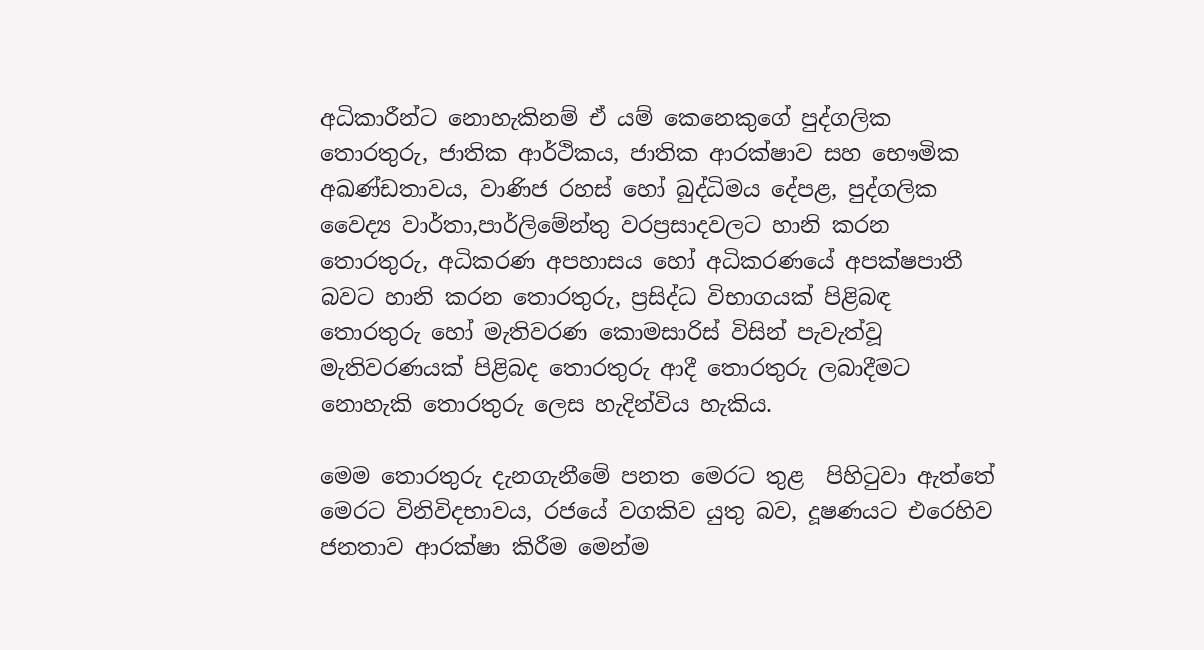අධිකාරීන්ට නොහැකිනම් ඒ යම් කෙනෙකුගේ පුද්ගලික තොරතුරු, ජාතික ආර්ථිකය, ජාතික ආරක්ෂාව සහ භෞමික අඛණ්ඩතාවය, වාණිජ රහස් හෝ බුද්ධිමය දේපළ, පුද්ගලික වෛද්‍ය වාර්තා,පාර්ලිමේන්තු වරප්‍රසාදවලට හානි කරන තොරතුරු, අධිකරණ අපහාසය හෝ අධිකරණයේ අපක්ෂපාතී බවට හානි කරන තොරතුරු, ප්‍රසිද්ධ විභාගයක් පිළිබඳ තොරතුරු හෝ මැතිවරණ කොමසාරිස් විසින් පැවැත්වූ මැතිවරණයක් පිළිබද තොරතුරු ආදී තොරතුරු ලබාදීමට නොහැකි තොරතුරු ලෙස හැදින්විය හැකිය.

මෙම තොරතුරු දැනගැනීමේ පනත මෙරට තුළ  පිහිටුවා ඇත්තේ මෙරට විනිවිදභාවය, රජයේ වගකිව යුතු බව, දූෂණයට එරෙහිව ජනතාව ආරක්ෂා කිරීම මෙන්ම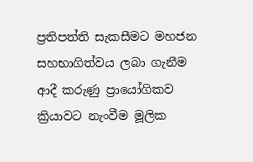ප්‍රතිපත්ති සැකසීමට මහජන සහභාගිත්වය ලබා ගැනීම ආදී කරුණු ප්‍රායෝගිකව ක්‍රියාවට නැංවීම මූලික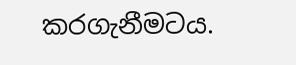කරගැනීමටය.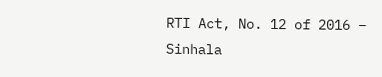RTI Act, No. 12 of 2016 – Sinhala